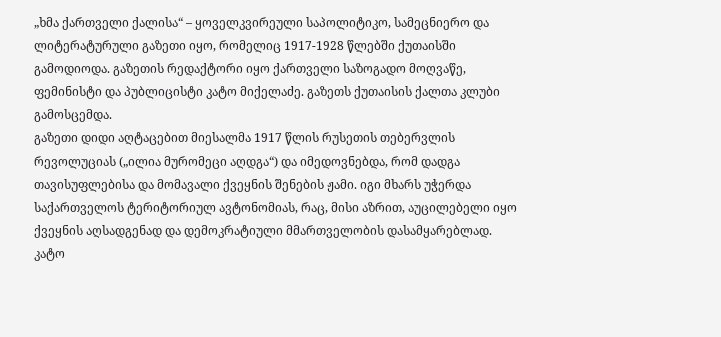„ხმა ქართველი ქალისა“ – ყოველკვირეული საპოლიტიკო, სამეცნიერო და ლიტერატურული გაზეთი იყო, რომელიც 1917-1928 წლებში ქუთაისში გამოდიოდა. გაზეთის რედაქტორი იყო ქართველი საზოგადო მოღვაწე, ფემინისტი და პუბლიცისტი კატო მიქელაძე. გაზეთს ქუთაისის ქალთა კლუბი გამოსცემდა.
გაზეთი დიდი აღტაცებით მიესალმა 1917 წლის რუსეთის თებერვლის რევოლუციას („ილია მურომეცი აღდგა“) და იმედოვნებდა, რომ დადგა თავისუფლებისა და მომავალი ქვეყნის შენების ჟამი. იგი მხარს უჭერდა საქართველოს ტერიტორიულ ავტონომიას, რაც, მისი აზრით, აუცილებელი იყო ქვეყნის აღსადგენად და დემოკრატიული მმართველობის დასამყარებლად. კატო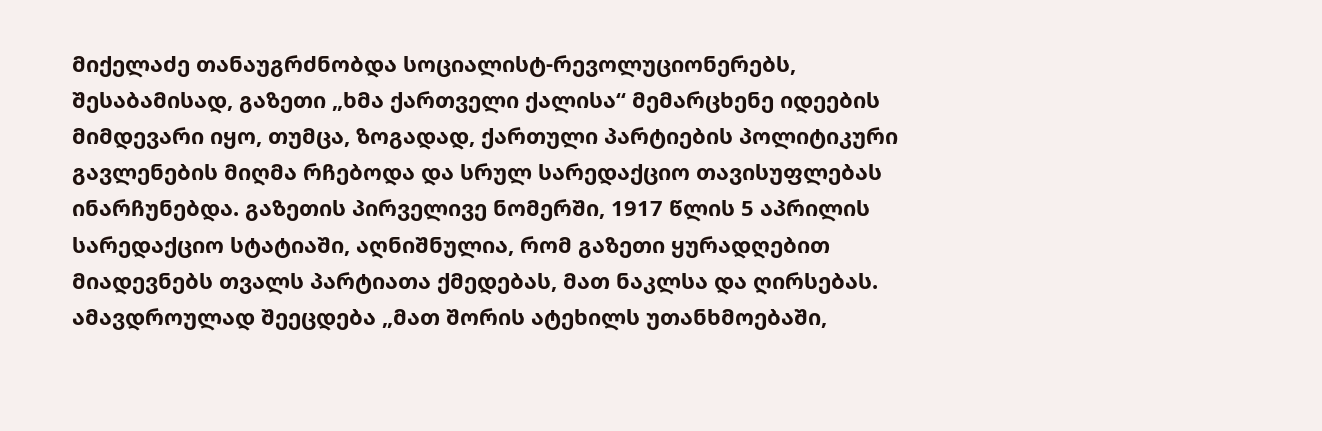მიქელაძე თანაუგრძნობდა სოციალისტ-რევოლუციონერებს, შესაბამისად, გაზეთი „ხმა ქართველი ქალისა“ მემარცხენე იდეების მიმდევარი იყო, თუმცა, ზოგადად, ქართული პარტიების პოლიტიკური გავლენების მიღმა რჩებოდა და სრულ სარედაქციო თავისუფლებას ინარჩუნებდა. გაზეთის პირველივე ნომერში, 1917 წლის 5 აპრილის სარედაქციო სტატიაში, აღნიშნულია, რომ გაზეთი ყურადღებით მიადევნებს თვალს პარტიათა ქმედებას, მათ ნაკლსა და ღირსებას. ამავდროულად შეეცდება „მათ შორის ატეხილს უთანხმოებაში,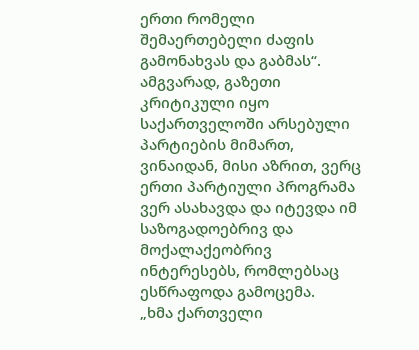ერთი რომელი შემაერთებელი ძაფის გამონახვას და გაბმას“. ამგვარად, გაზეთი კრიტიკული იყო საქართველოში არსებული პარტიების მიმართ, ვინაიდან, მისი აზრით, ვერც ერთი პარტიული პროგრამა ვერ ასახავდა და იტევდა იმ საზოგადოებრივ და მოქალაქეობრივ ინტერესებს, რომლებსაც ესწრაფოდა გამოცემა.
„ხმა ქართველი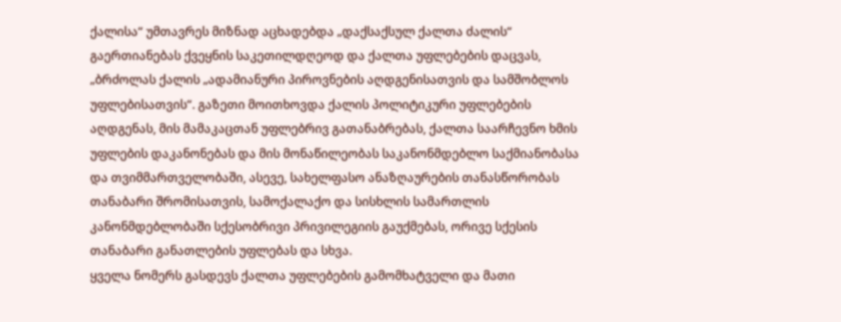ქალისა“ უმთავრეს მიზნად აცხადებდა „დაქსაქსულ ქალთა ძალის“ გაერთიანებას ქვეყნის საკეთილდღეოდ და ქალთა უფლებების დაცვას, „ბრძოლას ქალის „ადამიანური პიროვნების აღდგენისათვის და სამშობლოს უფლებისათვის“. გაზეთი მოითხოვდა ქალის პოლიტიკური უფლებების აღდგენას, მის მამაკაცთან უფლებრივ გათანაბრებას, ქალთა საარჩევნო ხმის უფლების დაკანონებას და მის მონაწილეობას საკანონმდებლო საქმიანობასა და თვიმმართველობაში, ასევე, სახელფასო ანაზღაურების თანასწორობას თანაბარი შრომისათვის, სამოქალაქო და სისხლის სამართლის კანონმდებლობაში სქესობრივი პრივილეგიის გაუქმებას, ორივე სქესის თანაბარი განათლების უფლებას და სხვა.
ყველა ნომერს გასდევს ქალთა უფლებების გამომხატველი და მათი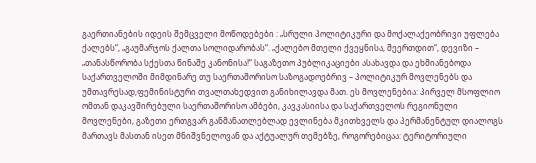გაერთიანების იდეის შემცველი მოწოდებები : „სრული პოლიტიკური და მოქალაქეობრივი უფლება ქალებს“, „გაუმარჯოს ქალთა სოლიდარობას“. „ქალებო მთელი ქვეყნისა, შეერთდით“, დევიზი – „თანასწორობა სქესთა წინაშე კანონისა!“ საგაზეთო პუბლიკაციები ასახავდა და ეხმიანებოდა საქართველოში მიმდინარე თუ საერთაშორისო საზოგადოებრივ – პოლიტიკურ მოვლენებს და უმთავრესად,ფემინისტური თვალთახედვით განიხილავდა მათ. ეს მოვლენებია: პირველ მსოფლიო ომთან დაკავშირებული საერთაშორისო ამბები, კავკასიისა და საქართველოს რეგიონული მოვლენები, გაზეთი ერთგვარ განმანათლებლად ევლინება მკითხველს და პერმანენტულ დიალოგს მართავს მასთან ისეთ მნიშვნელოვან და აქტუალურ თემებზე, როგორებიცაა: ტერიტორიული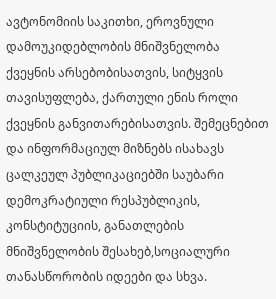ავტონომიის საკითხი, ეროვნული დამოუკიდებლობის მნიშვნელობა ქვეყნის არსებობისათვის, სიტყვის თავისუფლება, ქართული ენის როლი ქვეყნის განვითარებისათვის. შემეცნებით და ინფორმაციულ მიზნებს ისახავს ცალკეულ პუბლიკაციებში საუბარი დემოკრატიული რესპუბლიკის, კონსტიტუციის, განათლების მნიშვნელობის შესახებ,სოციალური თანასწორობის იდეები და სხვა.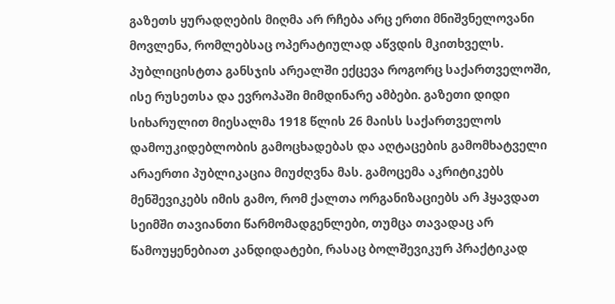გაზეთს ყურადღების მიღმა არ რჩება არც ერთი მნიშვნელოვანი მოვლენა, რომლებსაც ოპერატიულად აწვდის მკითხველს. პუბლიცისტთა განსჯის არეალში ექცევა როგორც საქართველოში, ისე რუსეთსა და ევროპაში მიმდინარე ამბები. გაზეთი დიდი სიხარულით მიესალმა 1918 წლის 26 მაისს საქართველოს დამოუკიდებლობის გამოცხადებას და აღტაცების გამომხატველი არაერთი პუბლიკაცია მიუძღვნა მას. გამოცემა აკრიტიკებს მენშევიკებს იმის გამო, რომ ქალთა ორგანიზაციებს არ ჰყავდათ სეიმში თავიანთი წარმომადგენლები, თუმცა თავადაც არ წამოუყენებიათ კანდიდატები, რასაც ბოლშევიკურ პრაქტიკად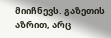მიიჩნევს. გაზეთის აზრით, არც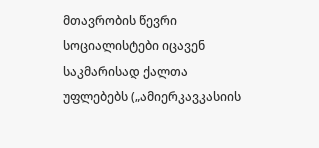მთავრობის წევრი სოციალისტები იცავენ საკმარისად ქალთა უფლებებს („ამიერკავკასიის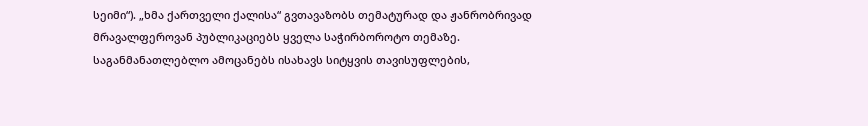სეიმი“). „ხმა ქართველი ქალისა“ გვთავაზობს თემატურად და ჟანრობრივად მრავალფეროვან პუბლიკაციებს ყველა საჭირბოროტო თემაზე. საგანმანათლებლო ამოცანებს ისახავს სიტყვის თავისუფლების,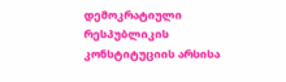დემოკრატიული რესპუბლიკის კონსტიტუციის არსისა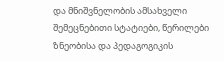და მნიშვნელობის ამსახველი შემეცნებითი სტატიები, წერილები ზნეობისა და პედაგოგიკის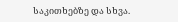საკითხებზე და სხვა.